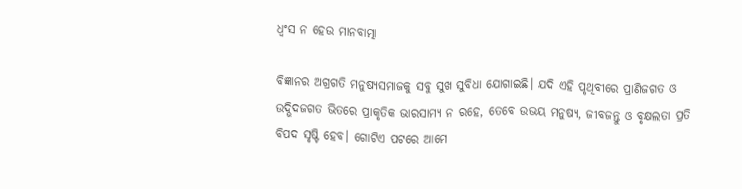ଧ୍ୱଂସ ନ ହେଉ ମାନବାତ୍ମା

ବିଜ୍ଞାନର ଅଗ୍ରଗତି ମନୁଷ୍ୟସମାଜକୁ ସବୁ ସୁଖ ସୁବିଧା ଯୋଗାଇଛି। ଯଦି ଏହି ପୃଥିବୀରେ ପ୍ରାଣିଜଗତ ଓ ଉଦ୍ଭିଦଜଗତ ଭିତରେ ପ୍ରାକୃତିକ ଭାରସାମ୍ୟ ନ ରହେ, ତେବେ ଉଭୟ ମନୁଷ୍ୟ, ଜୀବଜନ୍ତୁ ଓ ବୃକ୍ଷଲତା ପ୍ରତି ବିପଦ ସୃଷ୍ଟି ହେବ। ଗୋଟିଏ ପଟରେ ଆମେ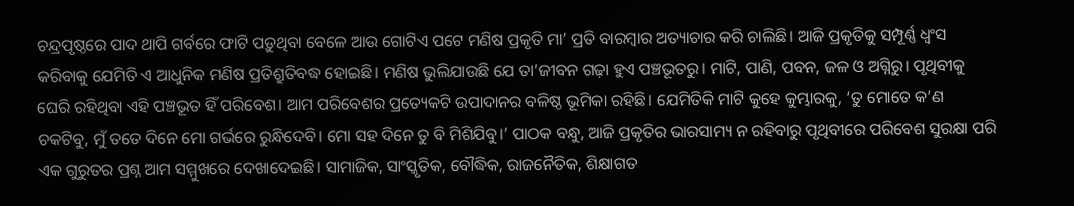ଚନ୍ଦ୍ରପୃଷ୍ଠରେ ପାଦ ଥାପି ଗର୍ବରେ ଫାଟି ପଡ଼ୁଥିବା ବେଳେ ଆଉ ଗୋଟିଏ ପଟେ ମଣିଷ ପ୍ରକୃତି ମା’ ପ୍ରତି ବାରମ୍ବାର ଅତ୍ୟାଚାର କରି ଚାଲିଛି। ଆଜି ପ୍ରକୃତିକୁ ସମ୍ପୂର୍ଣ୍ଣ ଧ୍ୱଂସ କରିବାକୁ ଯେମିତି ଏ ଆଧୁନିକ ମଣିଷ ପ୍ରତିଶ୍ରୁତିବଦ୍ଧ ହୋଇଛି। ମଣିଷ ଭୁଲିଯାଉଛି ଯେ ତା’ଜୀବନ ଗଢ଼ା ହୁଏ ପଞ୍ଚଭୂତରୁ। ମାଟି, ପାଣି, ପବନ, ଜଳ ଓ ଅଗ୍ନିରୁ। ପୃଥିବୀକୁ ଘେରି ରହିଥିବା ଏହି ପଞ୍ଚଭୂତ ହିଁ ପରିବେଶ। ଆମ ପରିବେଶର ପ୍ରତ୍ୟେକଟି ଉପାଦାନର ବଳିଷ୍ଠ ଭୂମିକା ରହିଛି। ଯେମିତିକି ମାଟି କୁହେ କୁମ୍ଭାରକୁ, ‘ତୁ ମୋତେ କ’ଣ ଚକଟିବୁ, ମୁଁ ତତେ ଦିନେ ମୋ ଗର୍ଭରେ ରୁନ୍ଧିଦେବି। ମୋ ସହ ଦିନେ ତୁ ବି ମିଶିଯିବୁ।’ ପାଠକ ବନ୍ଧୁ, ଆଜି ପ୍ରକୃତିର ଭାରସାମ୍ୟ ନ ରହିବାରୁ ପୃଥିବୀରେ ପରିବେଶ ସୁରକ୍ଷା ପରି ଏକ ଗୁରୁତର ପ୍ରଶ୍ନ ଆମ ସମ୍ମୁଖରେ ଦେଖାଦେଇଛି। ସାମାଜିକ, ସାଂସ୍କୃତିକ, ବୌଦ୍ଧିକ, ରାଜନୈତିକ, ଶିକ୍ଷାଗତ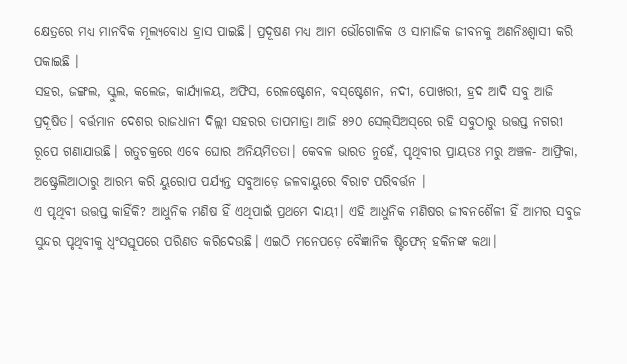କ୍ଷେତ୍ରରେ ମଧ୍ୟ ମାନବିକ ମୂଲ୍ୟବୋଧ ହ୍ରାସ ପାଇଛି। ପ୍ରଦୂଷଣ ମଧ୍ୟ ଆମ ଭୌଗୋଳିକ ଓ ସାମାଜିକ ଜୀବନକୁ ଅଣନିଃଶ୍ୱାସୀ କରି ପକାଇଛି ।
ସହର, ଜଙ୍ଗଲ, ସ୍କୁଲ, କଲେଜ, କାର୍ଯ୍ୟାଳୟ, ଅଫିସ, ରେଳଷ୍ଟେଶନ, ବସ୍‌ଷ୍ଟେଶନ, ନଦୀ, ପୋଖରୀ, ହ୍ରଦ ଆଦି ସବୁ ଆଜି ପ୍ରଦୂଷିତ। ବର୍ତ୍ତମାନ ଦେଶର ରାଜଧାନୀ ଦିଲ୍ଲୀ ସହରର ତାପମାତ୍ରା ଆଜି ୫୨୦ ସେଲ୍‌ସିଅସ୍‌ରେ ରହି ସବୁଠାରୁ ଉତ୍ତପ୍ତ ନଗରୀ ରୂପେ ଗଣାଯାଉଛି। ଋତୁଚକ୍ରରେ ଏବେ ଘୋର ଅନିୟମିତତା। କେବଳ ଭାରତ ନୁହେଁ, ପୃଥିବୀର ପ୍ରାୟତଃ ମରୁ ଅଞ୍ଚଳ- ଆଫ୍ରିକା, ଅଷ୍ଟ୍ରେଲିଆଠାରୁ ଆରମ୍ଭ କରି ୟୁରୋପ ପର୍ଯ୍ୟନ୍ତ ସବୁଆଡ଼େ ଜଳବାୟୁରେ ବିରାଟ ପରିବର୍ତ୍ତନ ।
ଏ ପୃଥିବୀ ଉତ୍ତପ୍ତ କାହିଁକି? ଆଧୁନିକ ମଣିଷ ହିଁ ଏଥିପାଇଁ ପ୍ରଥମେ ଦାୟୀ। ଏହି ଆଧୁନିକ ମଣିଷର ଜୀବନଶୈଳୀ ହିଁ ଆମର ସବୁଜ ସୁନ୍ଦର ପୃଥିବୀକୁ ଧ୍ୱଂସସ୍ତୂପରେ ପରିଣତ କରିଦେଉଛି। ଏଇଠି ମନେପଡ଼େ ବୈଜ୍ଞାନିକ ଷ୍ଟିଫେନ୍‌ ହକିନଙ୍କ କଥା।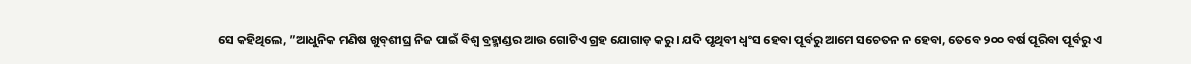ସେ କହିଥିଲେ, ”ଆଧୁନିକ ମଣିଷ ଖୁବ୍‌ଶୀଘ୍ର ନିଜ ପାଇଁ ବିଶ୍ୱ ବ୍ରହ୍ମାଣ୍ଡର ଆଉ ଗୋଟିଏ ଗ୍ରହ ଯୋଗାଡ଼ କରୁ। ଯଦି ପୃଥିବୀ ଧ୍ୱଂସ ହେବା ପୂର୍ବରୁ ଆମେ ସଚେତନ ନ ହେବା, ତେବେ ୨୦୦ ବର୍ଷ ପୂରିବା ପୂର୍ବରୁ ଏ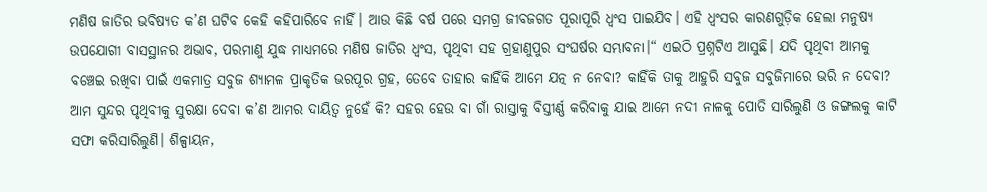ମଣିଷ ଜାତିର ଭବିଷ୍ୟତ କ’ଣ ଘଟିବ କେହି କହିପାରିବେ ନାହିଁ। ଆଉ କିଛି ବର୍ଷ ପରେ ସମଗ୍ର ଜୀବଜଗତ ପୂରାପୂରି ଧ୍ୱଂସ ପାଇଯିବ। ଏହି ଧ୍ୱଂସର କାରଣଗୁଡ଼ିକ ହେଲା ମନୁଷ୍ୟ ଉପଯୋଗୀ ବାସସ୍ଥାନର ଅଭାବ, ପରମାଣୁ ଯୁଦ୍ଧ ମାଧ୍ୟମରେ ମଣିଷ ଜାତିର ଧ୍ୱଂସ, ପୃଥିବୀ ସହ ଗ୍ରହାଣୁପୁର ସଂଘର୍ଷର ସମ୍ଭାବନା।“ ଏଇଠି ପ୍ରଶ୍ନଟିଏ ଆସୁଛି। ଯଦି ପୃଥିବୀ ଆମକୁ ବଞ୍ଚେଇ ରଖିବା ପାଇଁ ଏକମାତ୍ର ସବୁଜ ଶ୍ୟାମଳ ପ୍ରାକୃତିକ ଭରପୂର ଗ୍ରହ, ତେବେ ତାହାର କାହିଁକି ଆମେ ଯତ୍ନ ନ ନେବା? କାହିଁକି ତାକୁ ଆହୁରି ସବୁଜ ସବୁଜିମାରେ ଭରି ନ ଦେବା? ଆମ ସୁନ୍ଦର ପୃଥିବୀକୁ ସୁରକ୍ଷା ଦେବା କ’ଣ ଆମର ଦାୟିତ୍ୱ ନୁହେଁ କି? ସହର ହେଉ ବା ଗାଁ ରାସ୍ତାକୁ ବିସ୍ତୀର୍ଣ୍ଣ କରିବାକୁ ଯାଇ ଆମେ ନଦୀ ନାଳକୁ ପୋତି ସାରିଲୁଣି ଓ ଜଙ୍ଗଲକୁ କାଟି ସଫା କରିସାରିଲୁଣି। ଶିଳ୍ପାୟନ,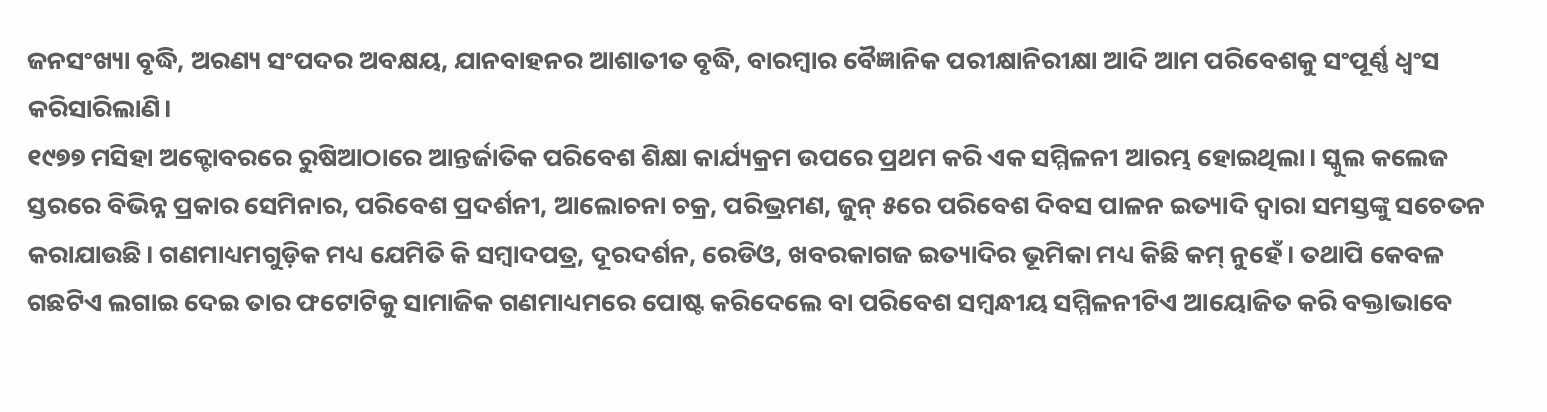ଜନସଂଖ୍ୟା ବୃଦ୍ଧି, ଅରଣ୍ୟ ସଂପଦର ଅବକ୍ଷୟ, ଯାନବାହନର ଆଶାତୀତ ବୃଦ୍ଧି, ବାରମ୍ବାର ବୈଜ୍ଞାନିକ ପରୀକ୍ଷାନିରୀକ୍ଷା ଆଦି ଆମ ପରିବେଶକୁ ସଂପୂର୍ଣ୍ଣ ଧ୍ୱଂସ କରିସାରିଲାଣି।
୧୯୭୭ ମସିହା ଅକ୍ଟୋବରରେ ରୁଷିଆଠାରେ ଆନ୍ତର୍ଜାତିକ ପରିବେଶ ଶିକ୍ଷା କାର୍ଯ୍ୟକ୍ରମ ଉପରେ ପ୍ରଥମ କରି ଏକ ସମ୍ମିଳନୀ ଆରମ୍ଭ ହୋଇଥିଲା। ସ୍କୁଲ କଲେଜ ସ୍ତରରେ ବିଭିନ୍ନ ପ୍ରକାର ସେମିନାର, ପରିବେଶ ପ୍ରଦର୍ଶନୀ, ଆଲୋଚନା ଚକ୍ର, ପରିଭ୍ରମଣ, ଜୁନ୍‌ ୫ରେ ପରିବେଶ ଦିବସ ପାଳନ ଇତ୍ୟାଦି ଦ୍ୱାରା ସମସ୍ତଙ୍କୁ ସଚେତନ କରାଯାଉଛି। ଗଣମାଧ୍ୟମଗୁଡ଼ିକ ମଧ୍ୟ ଯେମିତି କି ସମ୍ବାଦପତ୍ର, ଦୂରଦର୍ଶନ, ରେଡିଓ, ଖବରକାଗଜ ଇତ୍ୟାଦିର ଭୂମିକା ମଧ୍ୟ କିଛି କମ୍‌ ନୁହେଁ। ତଥାପି କେବଳ ଗଛଟିଏ ଲଗାଇ ଦେଇ ତାର ଫଟୋଟିକୁ ସାମାଜିକ ଗଣମାଧ୍ୟମରେ ପୋଷ୍ଟ କରିଦେଲେ ବା ପରିବେଶ ସମ୍ବନ୍ଧୀୟ ସମ୍ମିଳନୀଟିଏ ଆୟୋଜିତ କରି ବକ୍ତାଭାବେ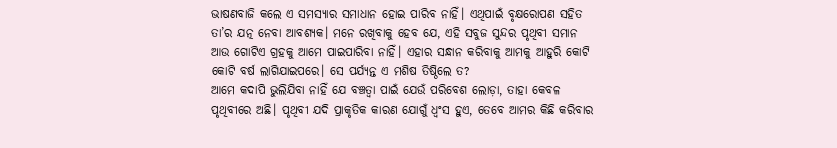ଭାଷଣବାଜି କଲେ ଏ ସମସ୍ୟାର ସମାଧାନ ହୋଇ ପାରିବ ନାହିଁ। ଏଥିପାଇଁ ବୃକ୍ଷରୋପଣ ସହିତ ତା’ର ଯତ୍ନ ନେବା ଆବଶ୍ୟକ। ମନେ ରଖିବାକୁ ହେବ ଯେ, ଏହି ସବୁଜ ସୁନ୍ଦର ପୃଥିବୀ ସମାନ ଆଉ ଗୋଟିଏ ଗ୍ରହକୁ ଆମେ ପାଇପାରିବା ନାହିଁ। ଏହାର ସନ୍ଧାନ କରିବାକୁ ଆମକୁ ଆହୁରି କୋଟି କୋଟି ବର୍ଷ ଲାଗିଯାଇପରେ। ସେ ପର୍ଯ୍ୟନ୍ତ ଏ ମଶିଷ ତିଷ୍ଠିଲେ ତ?
ଆମେ କଦାପି ଭୁଲିଯିବା ନାହିଁ ଯେ ବଞ୍ଚତ୍ବା ପାଇଁ ଯେଉଁ ପରିବେଶ ଲୋଡ଼ା, ତାହା କେବଳ ପୃଥିବୀରେ ଅଛି। ପୃଥିବୀ ଯଦି ପ୍ରାକୃତିକ କାରଣ ଯୋଗୁଁ ଧ୍ୱଂସ ହୁଏ, ତେବେ ଆମର କିଛି କରିବାର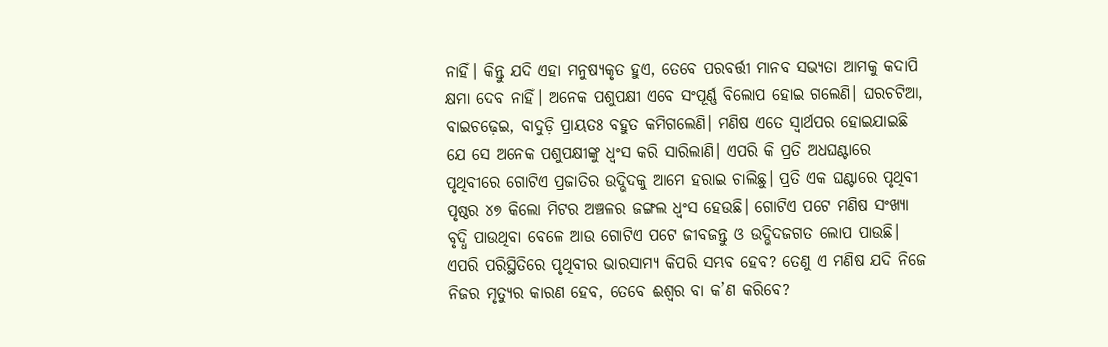ନାହିଁ। କିନ୍ତୁ ଯଦି ଏହା ମନୁଷ୍ୟକୃତ ହୁଏ, ତେବେ ପରବର୍ତ୍ତୀ ମାନବ ସଭ୍ୟତା ଆମକୁ କଦାପି କ୍ଷମା ଦେବ ନାହିଁ। ଅନେକ ପଶୁପକ୍ଷୀ ଏବେ ସଂପୂର୍ଣ୍ଣ ବିଲୋପ ହୋଇ ଗଲେଣି। ଘରଚଟିଆ, ବାଇଚଢ଼େଇ, ବାଦୁଡ଼ି ପ୍ରାୟତଃ ବହୁତ କମିଗଲେଣି। ମଣିଷ ଏତେ ସ୍ବାର୍ଥପର ହୋଇଯାଇଛି ଯେ ସେ ଅନେକ ପଶୁପକ୍ଷୀଙ୍କୁ ଧ୍ୱଂସ କରି ସାରିଲାଣି। ଏପରି କି ପ୍ରତି ଅଧଘଣ୍ଟାରେ ପୃଥିବୀରେ ଗୋଟିଏ ପ୍ରଜାତିର ଉଦ୍ଭିଦକୁ ଆମେ ହରାଇ ଚାଲିଛୁ। ପ୍ରତି ଏକ ଘଣ୍ଟାରେ ପୃଥିବୀ ପୃଷ୍ଠର ୪୭ କିଲୋ ମିଟର ଅଞ୍ଚଳର ଜଙ୍ଗଲ ଧ୍ୱଂସ ହେଉଛି। ଗୋଟିଏ ପଟେ ମଣିଷ ସଂଖ୍ୟା ବୃଦ୍ଧି ପାଉଥିବା ବେଳେ ଆଉ ଗୋଟିଏ ପଟେ ଜୀବଜନ୍ତୁ ଓ ଉଦ୍ଭିଦଜଗତ ଲୋପ ପାଉଛି। ଏପରି ପରିସ୍ଥିତିରେ ପୃଥିବୀର ଭାରସାମ୍ୟ କିପରି ସମ୍ଭବ ହେବ? ତେଣୁ ଏ ମଣିଷ ଯଦି ନିଜେ ନିଜର ମୃତ୍ୟୁର କାରଣ ହେବ, ତେବେ ଈଶ୍ୱର ବା କ’ଣ କରିବେ?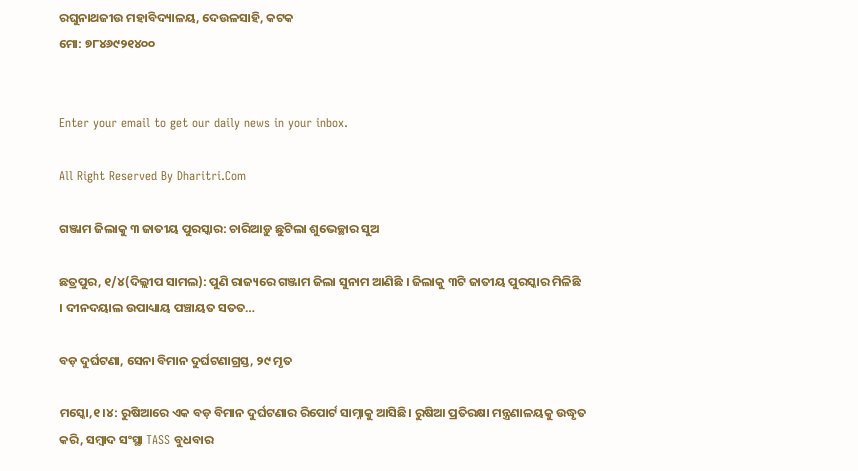ରଘୁନାଥଜୀଉ ମହାବିଦ୍ୟାଳୟ, ଦେଉଳସାହି, କଟକ
ମୋ: ୭୮୪୬୯୨୧୪୦୦


Enter your email to get our daily news in your inbox.

All Right Reserved By Dharitri.Com

ଗଞ୍ଜାମ ଜିଲାକୁ ୩ ଜାତୀୟ ପୁରସ୍କାର: ଚାରିଆଡ଼ୁ ଛୁଟିଲା ଶୁଭେଚ୍ଛାର ସୁଅ

ଛତ୍ରପୁର, ୧/୪(ଦିଲ୍ଲୀପ ସାମଲ): ପୁଣି ରାଜ୍ୟରେ ଗଞ୍ଜାମ ଜିଲା ସୁନାମ ଆଣିଛି । ଜିଲାକୁ ୩ଟି ଜାତୀୟ ପୁରସ୍କାର ମିଳିଛି । ଦୀନଦୟାଲ ଉପାଧ୍ୟାୟ ପଞ୍ଚାୟତ ସତତ…

ବଡ଼ ଦୁର୍ଘଟଣା, ସେନା ବିମାନ ଦୁର୍ଘଟଣାଗ୍ରସ୍ତ, ୨୯ ମୃତ

ମସ୍କୋ,୧।୪: ରୁଷିଆରେ ଏକ ବଡ଼ ବିମାନ ଦୁର୍ଘଟଣାର ରିପୋର୍ଟ ସାମ୍ନାକୁ ଆସିଛି। ରୁଷିଆ ପ୍ରତିରକ୍ଷା ମନ୍ତ୍ରଣାଳୟକୁ ଉଦ୍ଧୃତ କରି, ସମ୍ବାଦ ସଂସ୍ଥା TASS ବୁଧବାର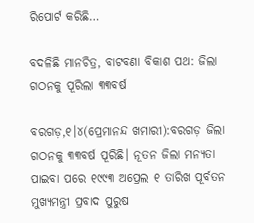ରିପୋର୍ଟ କରିଛି…

ବଦଳିଛି ମାନଚିତ୍ର, ବାଟବଣା ବିକାଶ ପଥ: ଜିଲା ଗଠନକୁ ପୂରିଲା ୩୩ବର୍ଷ

ବରଗଡ଼,୧।୪(ପ୍ରେମାନନ୍ଦ ଖମାରୀ):ବରଗଡ଼ ଜିଲା ଗଠନକୁ ୩୩ବର୍ଷ ପୂରିଛି। ନୂତନ ଜିଲା ମନ୍ୟତା ପାଇବା ପରେ ୧୯୯୩ ଅପ୍ରେଲ ୧ ତାରିଖ ପୂର୍ବତନ ମୁଖ୍ୟମନ୍ତ୍ରୀ ପ୍ରବାଦ ପୁରୁଷ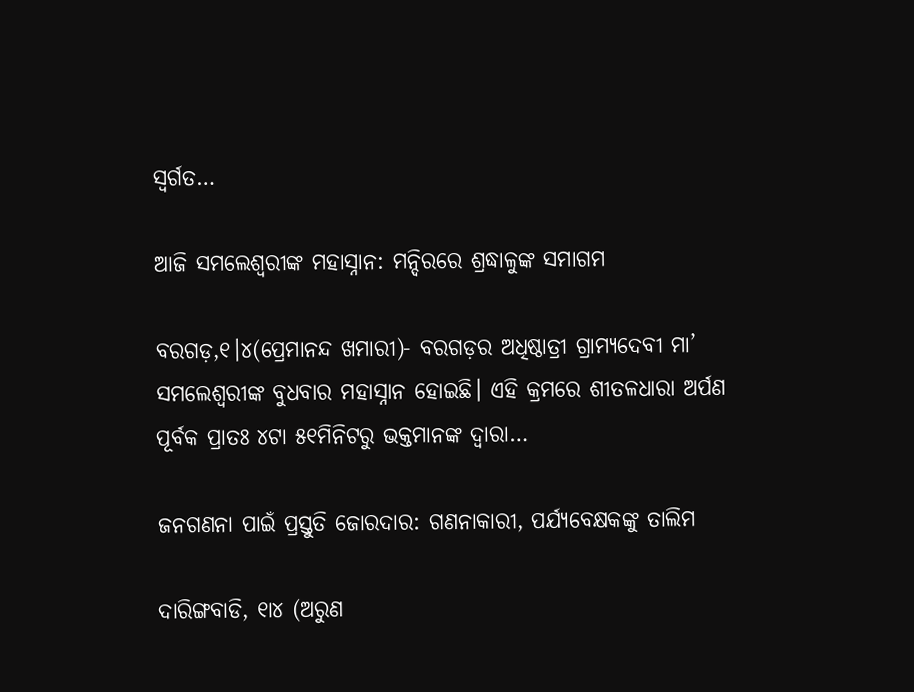ସ୍ବର୍ଗତ…

ଆଜି ସମଲେଶ୍ବରୀଙ୍କ ମହାସ୍ନାନ: ମନ୍ଦିରରେ ଶ୍ରଦ୍ଧାଳୁଙ୍କ ସମାଗମ

ବରଗଡ଼,୧।୪(ପ୍ରେମାନନ୍ଦ ଖମାରୀ)- ବରଗଡ଼ର ଅଧିଷ୍ଠାତ୍ରୀ ଗ୍ରାମ୍ୟଦେବୀ ମା’ ସମଲେଶ୍ବରୀଙ୍କ ବୁଧବାର ମହାସ୍ନାନ ହୋଇଛି। ଏହି କ୍ରମରେ ଶୀତଳଧାରା ଅର୍ପଣ ପୂର୍ବକ ପ୍ରାତଃ ୪ଟା ୫୧ମିନିଟରୁ ଭକ୍ତମାନଙ୍କ ଦ୍ୱାରା…

ଜନଗଣନା ପାଇଁ ପ୍ରସ୍ତୁତି ଜୋରଦାର: ଗଣନାକାରୀ, ପର୍ଯ୍ୟବେକ୍ଷକଙ୍କୁ ତାଲିମ

ଦାରିଙ୍ଗବାଡି, ୧ା୪ (ଅରୁଣ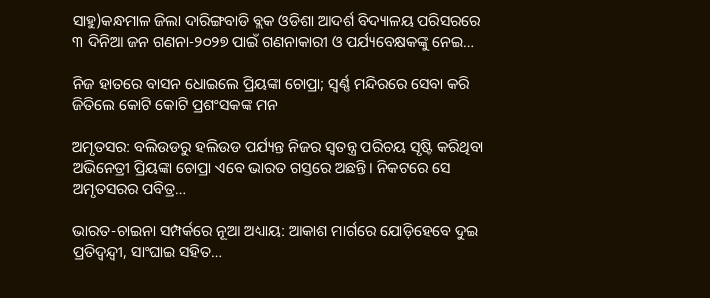ସାହୁ)କନ୍ଧମାଳ ଜିଲା ଦାରିଙ୍ଗବାଡି ବ୍ଲକ ଓଡିଶା ଆଦର୍ଶ ବିଦ୍ୟାଳୟ ପରିସରରେ ୩ ଦିନିଆ ଜନ ଗଣନା-୨୦୨୭ ପାଇଁ ଗଣନାକାରୀ ଓ ପର୍ଯ୍ୟବେକ୍ଷକଙ୍କୁ ନେଇ…

ନିଜ ହାତରେ ବାସନ ଧୋଇଲେ ପ୍ରିୟଙ୍କା ଚୋପ୍ରା; ସ୍ୱର୍ଣ୍ଣ ମନ୍ଦିରରେ ସେବା କରି ଜିତିଲେ କୋଟି କୋଟି ପ୍ରଶଂସକଙ୍କ ମନ

ଅମୃତସର: ବଲିଉଡରୁ ହଲିଉଡ ପର୍ଯ୍ୟନ୍ତ ନିଜର ସ୍ବତନ୍ତ୍ର ପରିଚୟ ସୃଷ୍ଟି କରିଥିବା ଅଭିନେତ୍ରୀ ପ୍ରିୟଙ୍କା ଚୋପ୍ରା ଏବେ ଭାରତ ଗସ୍ତରେ ଅଛନ୍ତି। ନିକଟରେ ସେ ଅମୃତସରର ପବିତ୍ର…

ଭାରତ-ଚାଇନା ସମ୍ପର୍କରେ ନୂଆ ଅଧ୍ୟାୟ: ଆକାଶ ମାର୍ଗରେ ଯୋଡ଼ିହେବେ ଦୁଇ ପ୍ରତିଦ୍ୱନ୍ଦ୍ୱୀ, ସାଂଘାଇ ସହିତ…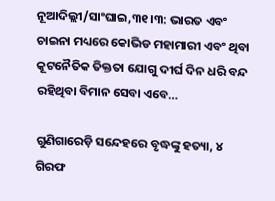ନୂଆଦିଲ୍ଲୀ/ସାଂଘାଇ,୩୧।୩: ଭାରତ ଏବଂ ଚାଇନା ମଧ୍ୟରେ କୋଭିଡ ମହାମାରୀ ଏବଂ ଥିବା କୂଟନୈତିକ ତିକ୍ତତା ଯୋଗୁ ଦୀର୍ଘ ଦିନ ଧରି ବନ୍ଦ ରହିଥିବା ବିମାନ ସେବା ଏବେ…

ଗୁଣିଗାରେଡ଼ି ସନ୍ଦେହରେ ବୃଦ୍ଧଙ୍କୁ ହତ୍ୟା, ୪ ଗିରଫ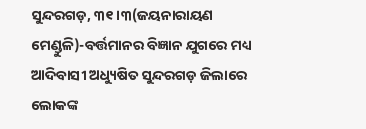ସୁନ୍ଦରଗଡ଼, ୩୧।୩(ଜୟନାରାୟଣ ମେଣ୍ଡୁଳି)-ବର୍ତ୍ତମାନର ବିଜ୍ଞାନ ଯୁଗରେ ମଧ୍ୟ ଆଦିବାସୀ ଅଧ୍ୟୁଷିତ ସୁନ୍ଦରଗଡ଼ ଜିଲାରେ ଲୋକଙ୍କ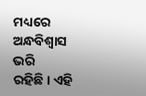ମଧ୍ୟରେ ଅନ୍ଧବିଶ୍ୱାସ ଭରି ରହିଛି। ଏହି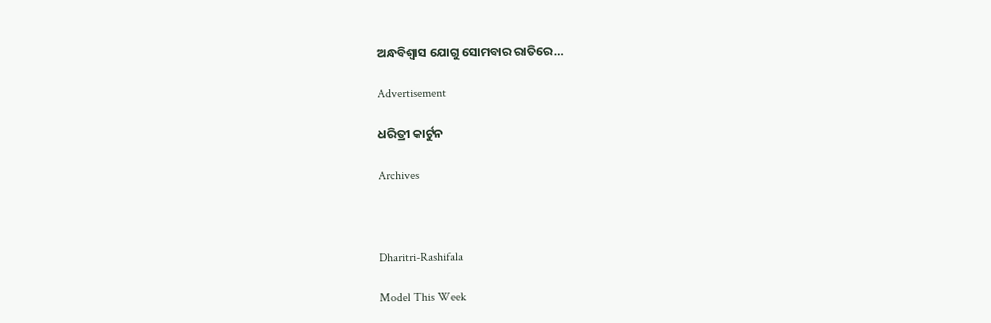ଅନ୍ଧବିଶ୍ବାସ ଯୋଗୁ ସୋମବାର ରାତିରେ…

Advertisement

ଧରିତ୍ରୀ କାର୍ଟୁନ

Archives



Dharitri-Rashifala

Model This Week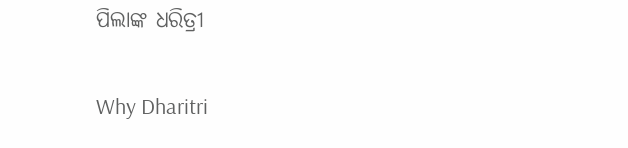ପିଲାଙ୍କ ଧରିତ୍ରୀ

Why Dharitri